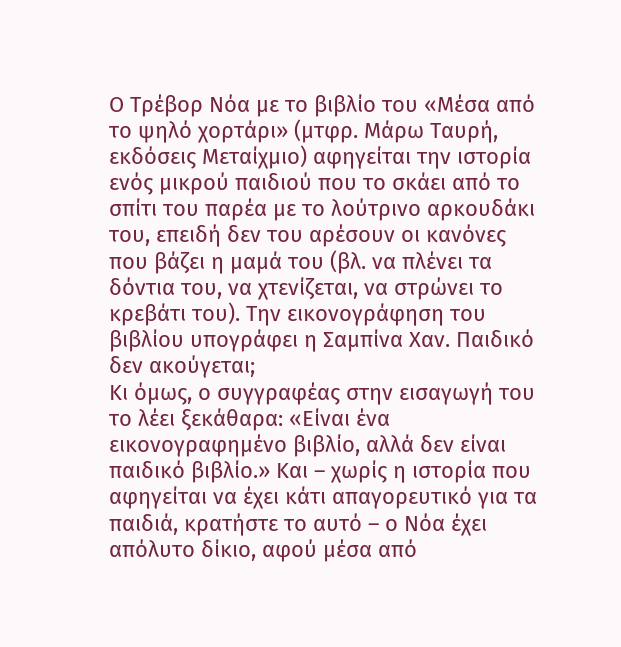Ο Τρέβορ Νόα με το βιβλίο του «Μέσα από το ψηλό χορτάρι» (μτφρ. Μάρω Ταυρή, εκδόσεις Μεταίχμιο) αφηγείται την ιστορία ενός μικρού παιδιού που το σκάει από το σπίτι του παρέα με το λούτρινο αρκουδάκι του, επειδή δεν του αρέσουν οι κανόνες που βάζει η μαμά του (βλ. να πλένει τα δόντια του, να χτενίζεται, να στρώνει το κρεβάτι του). Την εικονογράφηση του βιβλίου υπογράφει η Σαμπίνα Χαν. Παιδικό δεν ακούγεται;
Κι όμως, ο συγγραφέας στην εισαγωγή του το λέει ξεκάθαρα: «Είναι ένα εικονογραφημένο βιβλίο, αλλά δεν είναι παιδικό βιβλίο.» Και – χωρίς η ιστορία που αφηγείται να έχει κάτι απαγορευτικό για τα παιδιά, κρατήστε το αυτό – ο Νόα έχει απόλυτο δίκιο, αφού μέσα από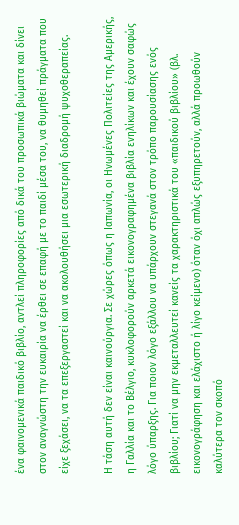ένα φαινομενικά παιδικό βιβλίο, αντλεί πληροφορίες από δικά του προσωπικά βιώματα και δίνει στον αναγνώστη την ευκαιρία να έρθει σε επαφή με το παιδί μέσα του, να θυμηθεί πράγματα που είχε ξεχάσει, να τα επεξεργαστεί και να ακολουθήσει μια εσωτερική διαδρομή ψυχοθεραπείας.

Η τάση αυτή δεν είναι καινούργια. Σε χώρες όπως η Ιαπωνία, οι Ηνωμένες Πολιτείες της Αμερικής, η Γαλλία και το Βέλγιο, κυκλοφορούν αρκετά εικονογραφημένα βιβλία ενηλίκων και έχουν σαφώς λόγο ύπαρξης. Για ποιον λόγο εξάλλου να υπάρχουν στεγανά στον τρόπο παρουσίασης ενός βιβλίου; Γιατί να μην εκμεταλλευτεί κανείς τα χαρακτηριστικά του «παιδικού βιβλίου» (βλ. εικονογράφηση και ελάχιστο ή λίγο κείμενο) όταν όχι απλώς εξυπηρετούν, αλλά προωθούν καλύτερα τον σκοπό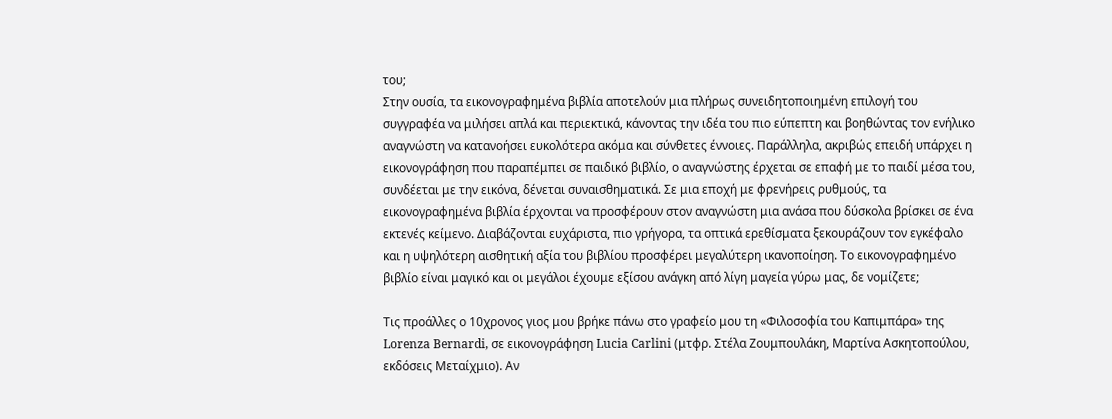του;
Στην ουσία, τα εικονογραφημένα βιβλία αποτελούν μια πλήρως συνειδητοποιημένη επιλογή του συγγραφέα να μιλήσει απλά και περιεκτικά, κάνοντας την ιδέα του πιο εύπεπτη και βοηθώντας τον ενήλικο αναγνώστη να κατανοήσει ευκολότερα ακόμα και σύνθετες έννοιες. Παράλληλα, ακριβώς επειδή υπάρχει η εικονογράφηση που παραπέμπει σε παιδικό βιβλίο, ο αναγνώστης έρχεται σε επαφή με το παιδί μέσα του, συνδέεται με την εικόνα, δένεται συναισθηματικά. Σε μια εποχή με φρενήρεις ρυθμούς, τα εικονογραφημένα βιβλία έρχονται να προσφέρουν στον αναγνώστη μια ανάσα που δύσκολα βρίσκει σε ένα εκτενές κείμενο. Διαβάζονται ευχάριστα, πιο γρήγορα, τα οπτικά ερεθίσματα ξεκουράζουν τον εγκέφαλο και η υψηλότερη αισθητική αξία του βιβλίου προσφέρει μεγαλύτερη ικανοποίηση. Το εικονογραφημένο βιβλίο είναι μαγικό και οι μεγάλοι έχουμε εξίσου ανάγκη από λίγη μαγεία γύρω μας, δε νομίζετε;

Τις προάλλες ο 10χρονος γιος μου βρήκε πάνω στο γραφείο μου τη «Φιλοσοφία του Καπιμπάρα» της Lorenza Bernardi, σε εικονογράφηση Lucia Carlini (μτφρ. Στέλα Ζουμπουλάκη, Μαρτίνα Ασκητοπούλου, εκδόσεις Μεταίχμιο). Αν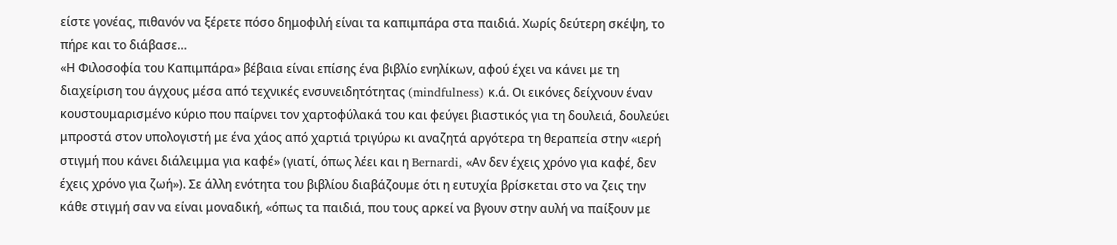είστε γονέας, πιθανόν να ξέρετε πόσο δημοφιλή είναι τα καπιμπάρα στα παιδιά. Χωρίς δεύτερη σκέψη, το πήρε και το διάβασε…
«Η Φιλοσοφία του Καπιμπάρα» βέβαια είναι επίσης ένα βιβλίο ενηλίκων, αφού έχει να κάνει με τη διαχείριση του άγχους μέσα από τεχνικές ενσυνειδητότητας (mindfulness) κ.ά. Οι εικόνες δείχνουν έναν κουστουμαρισμένο κύριο που παίρνει τον χαρτοφύλακά του και φεύγει βιαστικός για τη δουλειά, δουλεύει μπροστά στον υπολογιστή με ένα χάος από χαρτιά τριγύρω κι αναζητά αργότερα τη θεραπεία στην «ιερή στιγμή που κάνει διάλειμμα για καφέ» (γιατί, όπως λέει και η Bernardi, «Αν δεν έχεις χρόνο για καφέ, δεν έχεις χρόνο για ζωή»). Σε άλλη ενότητα του βιβλίου διαβάζουμε ότι η ευτυχία βρίσκεται στο να ζεις την κάθε στιγμή σαν να είναι μοναδική, «όπως τα παιδιά, που τους αρκεί να βγουν στην αυλή να παίξουν με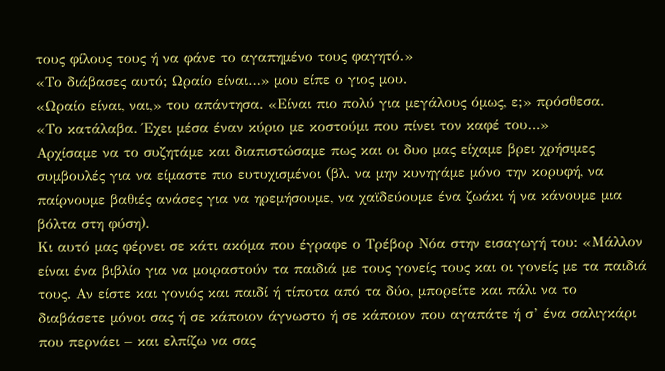τους φίλους τους ή να φάνε το αγαπημένο τους φαγητό.»
«Το διάβασες αυτό; Ωραίο είναι…» μου είπε ο γιος μου.
«Ωραίο είναι, ναι,» του απάντησα. «Είναι πιο πολύ για μεγάλους όμως, ε;» πρόσθεσα.
«Το κατάλαβα. Έχει μέσα έναν κύριο με κοστούμι που πίνει τον καφέ του…»
Αρχίσαμε να το συζητάμε και διαπιστώσαμε πως και οι δυο μας είχαμε βρει χρήσιμες συμβουλές για να είμαστε πιο ευτυχισμένοι (βλ. να μην κυνηγάμε μόνο την κορυφή, να παίρνουμε βαθιές ανάσες για να ηρεμήσουμε, να χαϊδεύουμε ένα ζωάκι ή να κάνουμε μια βόλτα στη φύση).
Κι αυτό μας φέρνει σε κάτι ακόμα που έγραφε ο Τρέβορ Νόα στην εισαγωγή του: «Μάλλον είναι ένα βιβλίο για να μοιραστούν τα παιδιά με τους γονείς τους και οι γονείς με τα παιδιά τους. Αν είστε και γονιός και παιδί ή τίποτα από τα δύο, μπορείτε και πάλι να το διαβάσετε μόνοι σας ή σε κάποιον άγνωστο ή σε κάποιον που αγαπάτε ή σ’ ένα σαλιγκάρι που περνάει – και ελπίζω να σας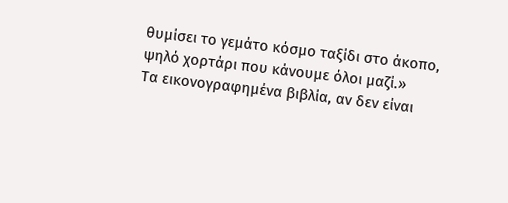θυμίσει το γεμάτο κόσμο ταξίδι στο άκοπο, ψηλό χορτάρι που κάνουμε όλοι μαζί.»
Τα εικονογραφημένα βιβλία, αν δεν είναι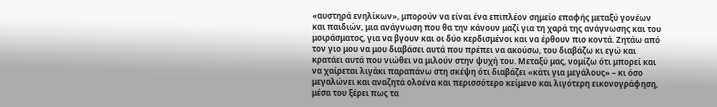«αυστηρά ενηλίκων», μπορούν να είναι ένα επιπλέον σημείο επαφής μεταξύ γονέων και παιδιών, μια ανάγνωση που θα την κάνουν μαζί για τη χαρά της ανάγνωσης και του μοιράσματος, για να βγουν και οι δύο κερδισμένοι και να έρθουν πιο κοντά. Ζητάω από τον γιο μου να μου διαβάσει αυτά που πρέπει να ακούσω, του διαβάζω κι εγώ και κρατάει αυτά που νιώθει να μιλούν στην ψυχή του. Μεταξύ μας, νομίζω ότι μπορεί και να χαίρεται λιγάκι παραπάνω στη σκέψη ότι διαβάζει «κάτι για μεγάλους» – κι όσο μεγαλώνει και αναζητά ολοένα και περισσότερο κείμενο και λιγότερη εικονογράφηση, μέσα του ξέρει πως τα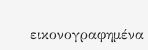εικονογραφημένα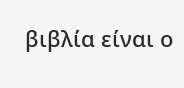βιβλία είναι ο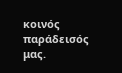κοινός παράδεισός μας.